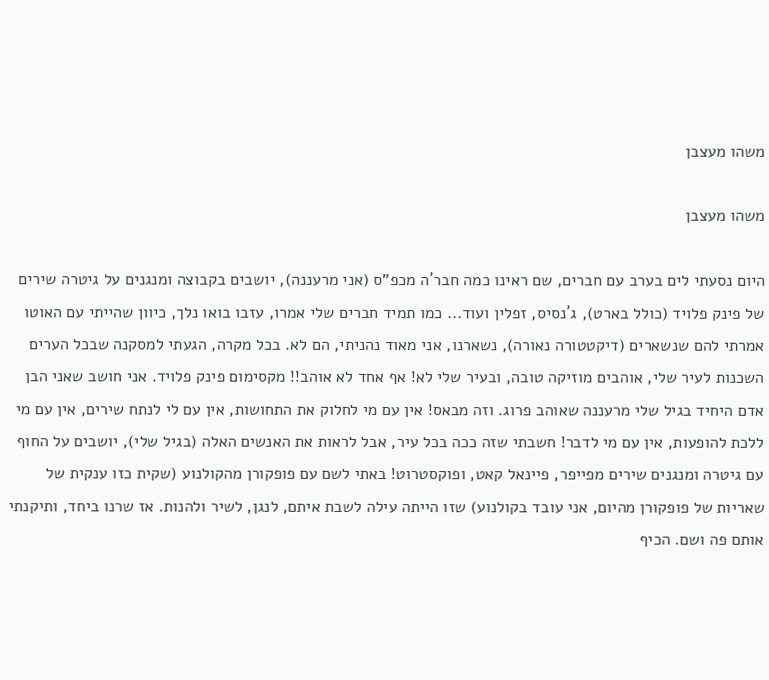משהו מעצבן

משהו מעצבן

היום נסעתי לים בערב עם חברים, שם ראינו כמה חבר´ה מכפ"ס (אני מרעננה), יושבים בקבוצה ומנגנים על גיטרה שירים של פינק פלויד (כולל בארט), ג´נסיס, זפלין ועוד... כמו תמיד חברים שלי אמרו, עזבו בואו נלך, כיוון שהייתי עם האוטו אמרתי להם שנשארים (דיקטטורה נאורה), נשארנו, אני מאוד נהניתי, הם לא. בכל מקרה, הגעתי למסקנה שבכל הערים השכנות לעיר שלי, אוהבים מוזיקה טובה, ובעיר שלי לא! אף אחד לא אוהב!! מקסימום פינק פלויד. אני חושב שאני הבן אדם היחיד בגיל שלי מרעננה שאוהב פרוג. וזה מבאס! אין עם מי לחלוק את התחושות, אין עם לי לנתח שירים, אין עם מי ללכת להופעות, אין עם מי לדבר! חשבתי שזה ככה בכל עיר, אבל לראות את האנשים האלה (בגיל שלי), יושבים על החוף עם גיטרה ומנגנים שירים מפייפר, פיינאל קאט, ופוקסטרוט! באתי לשם עם פופקורן מהקולנוע (שקית כזו ענקית של שאריות של פופקורן מהיום, אני עובד בקולנוע) שזו הייתה עילה לשבת איתם, לנגן, לשיר ולהנות. אז שרנו ביחד, ותיקנתי אותם פה ושם. הכיף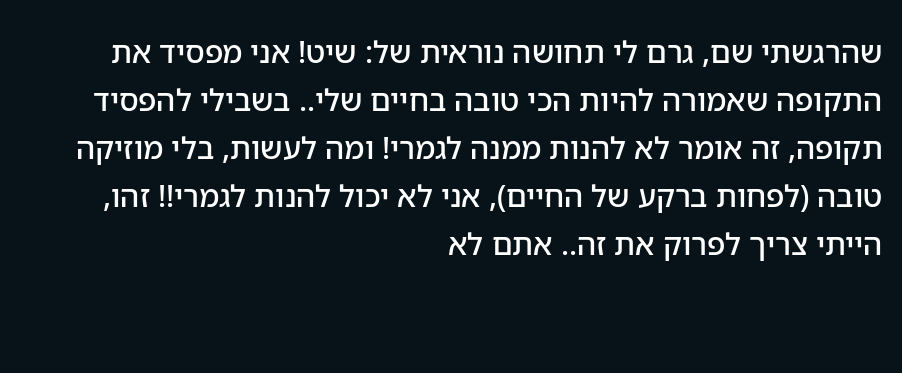שהרגשתי שם, גרם לי תחושה נוראית של: שיט! אני מפסיד את התקופה שאמורה להיות הכי טובה בחיים שלי.. בשבילי להפסיד תקופה, זה אומר לא להנות ממנה לגמרי! ומה לעשות, בלי מוזיקה טובה (לפחות ברקע של החיים), אני לא יכול להנות לגמרי!! זהו, הייתי צריך לפרוק את זה.. אתם לא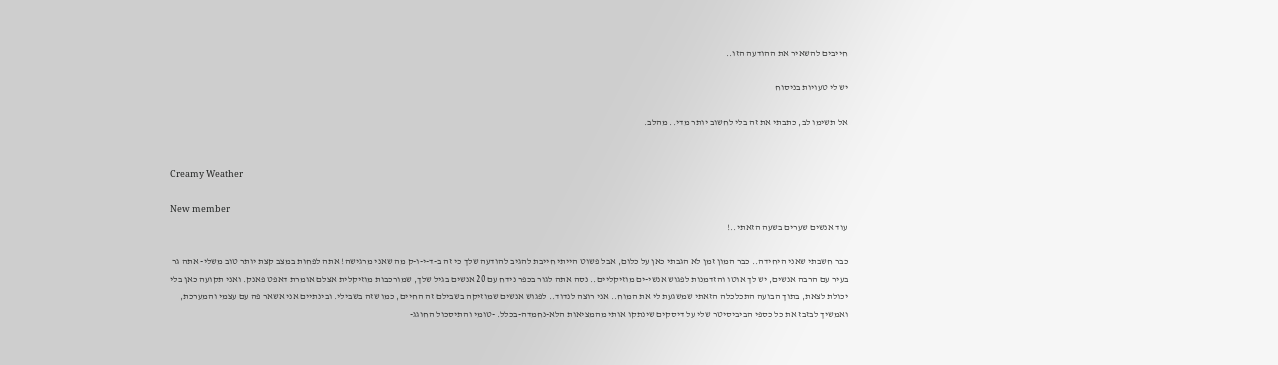חייבים להשאיר את ההודעה הזו..

יש לי טעויות בניסוח

אל תשימו לב, כתבתי את זה בלי לחשוב יותר מדי.. מהלב.


Creamy Weather

New member
עוד אנשים שערים בשעה הזאתי..!

כבר חשבתי שאני היחידה.. כבר המון זמן לא הגבתי כאן על כלום, אבל פשוט הייתי חייבת להגיב להודעה שלך כי זה ב-ד-י-ו-ק מה שאני מרגישה! אתה לפחות במצב קצת יותר טוב משלי- אתה גר בעיר עם הרבה אנשים, יש לך אוטו והזדמנות לפגוש אנשי-ים מוזיקליים.. נסה אתה לגור בכפר נידח עם 20 אנשים בגיל שלך, שמורכבות מוזיקלית אצלם אומרת דאפט פאנק. ואני תקועה כאן בלי יכולת לצאת, בתוך הבועה התכלכלה הזאתי שמשגעת לי את המוח.. אני רוצה לנדוד.. לפגוש אנשים שמוזיקה בשבילם זה החיים, כמו שזה בשבילי. ובינתיים אני אשאר פה עם עצמי והמערכת, ואמשיך לבזבז את כל כספי הביביסיטר שלי על דיסקים שינתקו אותי מהמציאות הלא-נחמדה-בכלל. -טומי והתיסכול החוגג-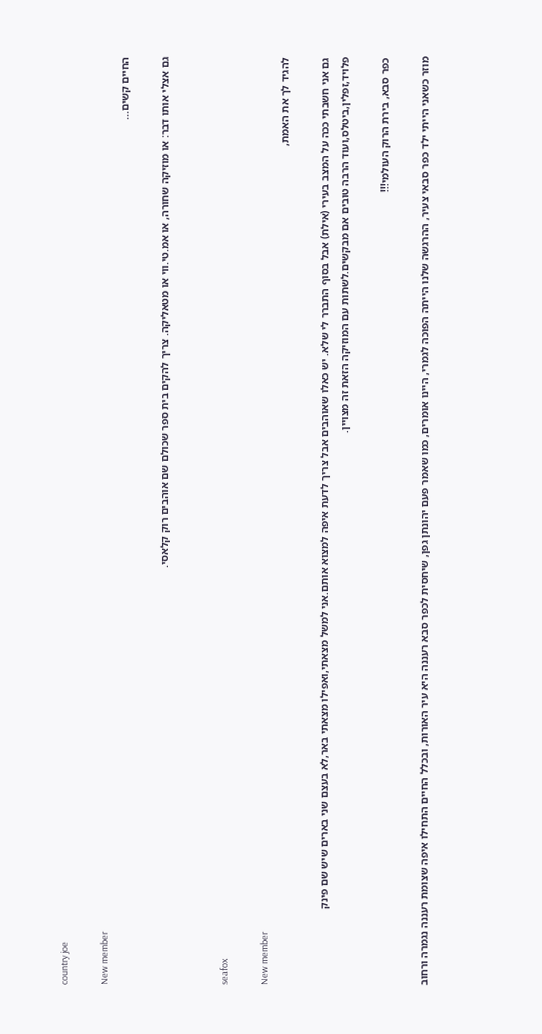country joe

New member
החיים קשים...

גם אצלי אותו דבר: או מוזיקה שחורה, או אמ.טי.ווי או מטאליקה. צריך להקים בית ספר שכולם שם אוהבים רוק קלאסי.


seafox

New member
להגיד לך את האמת,

גם אני חשבתי ככה על המצב בעירי (אילת) אבל בסוף התברר לי שלא. יש כאלו שאוהבים אבל צריך לדעת איפה למצוא אותם.אני למשל מצאתי,ואפילו מצאתי באר,לא בעצם שני בארים שיש שם פינק פלויד,זפלין,ביטלס,ועוד הרבה טובים אם מבקשים.לשתות עם המוזיקה הזאת זה מצויין.

כפר סבא, בירת הרוק העולמי!!!

מוזר כשאני הייתי ילד כפר סבאי צעיר, ההרגשה שלנו הייתה הפוכה לגמרי, היינו אומרים, כמו שאמר פעם יהונתן גפן, שיחסית לכפר סבא רעננה היא עיר האורות, ובכלל החיים התחילו איפה שצומת רעננה נגמרה ורחוב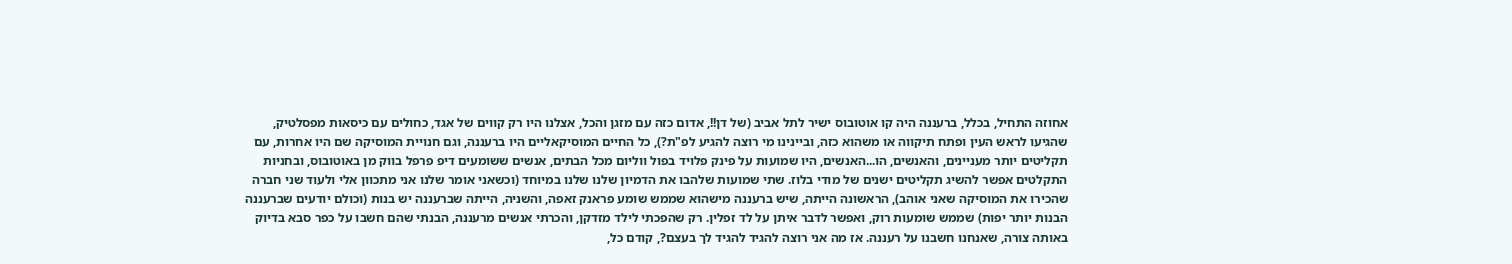אחוזה התחיל, בכלל, ברעננה היה קו אוטובוס ישיר לתל אביב (של דן!!, אדום כזה עם מזגן והכל, אצלנו היו רק קווים של אגד, כחולים עם כיסאות מפסלטיק, שהגיעו לראש העין ופתח תיקווה או משהוא כזה, וביינינו מי רוצה להגיע לפ"ת?), כל החיים המוסיקאליים היו ברעננה, וגם חנויית המוסיקה שם היו אחרות, עם תקליטים יותר מעניינים, והאנשים, הו...האנשים, היו שמועות על פינק פלויד בפול ווליום מכל הבתים, אנשים ששומעים דיפ פרפל בווק מן באוטובוס, ובחניות התקלטים אפשר להשיג תקליטים ישנים של מודי בלוז. שתי שמועות שלהבו את הדמיון שלנו שלנו במיוחד (וכשאני אומר שלנו אני מתכוון אלי ולעוד שני חברה שהכירו את המוסיקה שאני אוהב), הראשונה הייתה, שיש ברעננה מישהוא שממש שומע פראנק זאפה, והשניה, הייתה שברעננה יש בנות (וכולם יודעים שברעננה הבנות יותר יפות) שממש שומעות רוק, ואפשר לדבר איתן על לד זפלין. רק שהפכתי לילד מזדקן, והכרתי אנשים מרעננה, הבנתי שהם חשבו על כפר סבא בדיוק באותה צורה, שאנחנו חשבנו על רעננה. אז מה אני רוצה להגיד להגיד לך בעצם?, קודם כל,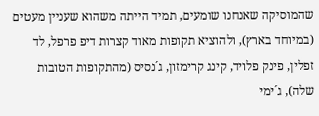שהמוסיקה שאנחנו שומעים, תמיד הייתה משהוא שעניין מעטים (במיוחד בארץ), ולהוציא תקופות מאוד קצרות דיפ פרפל, לד זפלין, פינק פלויד, קינג קרימזון, ג´נסיס (מהתקופות הטובות שלה), ג´ימי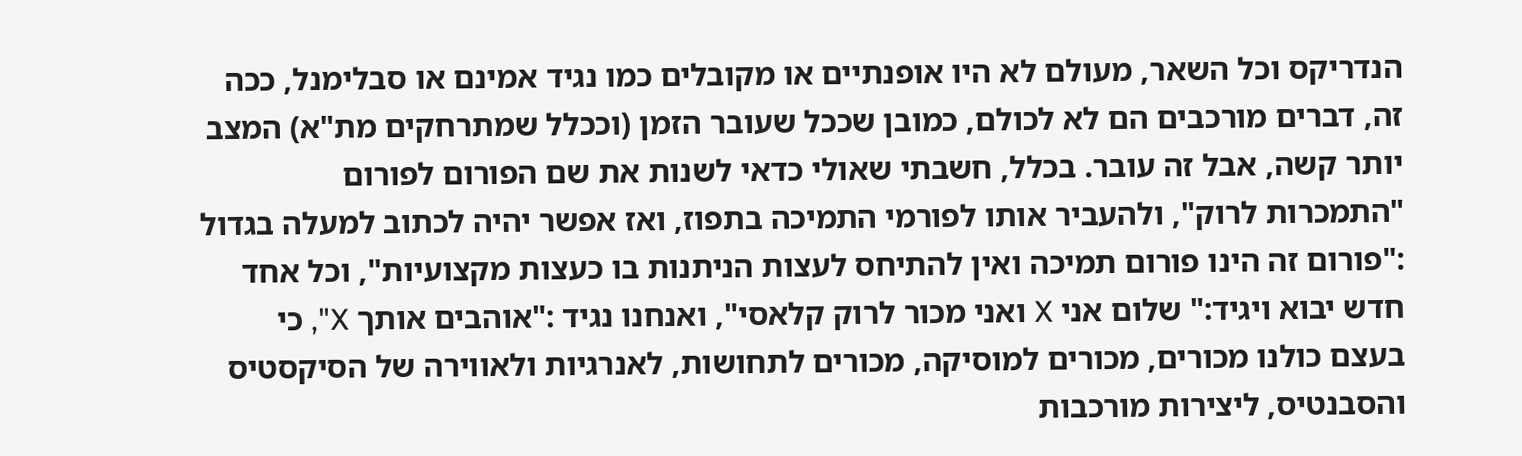הנדריקס וכל השאר, מעולם לא היו אופנתיים או מקובלים כמו נגיד אמינם או סבלימנל, ככה זה, דברים מורכבים הם לא לכולם, כמובן שככל שעובר הזמן (וככלל שמתרחקים מת"א) המצב יותר קשה, אבל זה עובר. בכלל, חשבתי שאולי כדאי לשנות את שם הפורום לפורום "התמכרות לרוק", ולהעביר אותו לפורמי התמיכה בתפוז, ואז אפשר יהיה לכתוב למעלה בגדול :"פורום זה הינו פורום תמיכה ואין להתיחס לעצות הניתנות בו כעצות מקצועיות", וכל אחד חדש יבוא ויגיד:" שלום אני X ואני מכור לרוק קלאסי", ואנחנו נגיד :"אוהבים אותך X", כי בעצם כולנו מכורים, מכורים למוסיקה, מכורים לתחושות, לאנרגיות ולאווירה של הסיקסטיס והסבנטיס, ליצירות מורכבות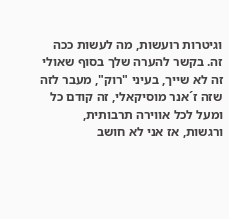וגיטרות רועשות, מה לעשות ככה זה. בקשר להערה שלך בסוף שאולי זה לא שייך, בעיני "רוק", מעבר לזה שזה ז´אנר מוסיקאלי, זה קודם כל ומעל לכל אווירה תרבותית, ורגשות, אז אני לא חושב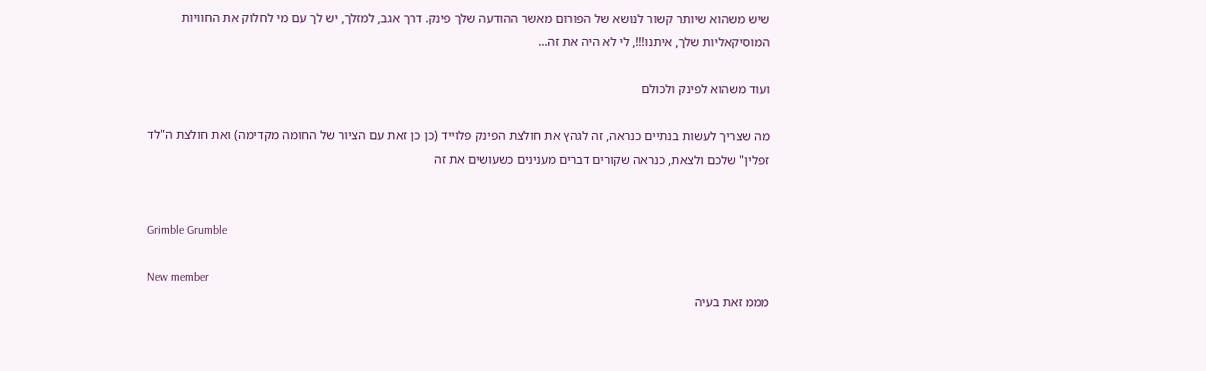שיש משהוא שיותר קשור לנושא של הפורום מאשר ההודעה שלך פינק. דרך אגב, למזלך, יש לך עם מי לחלוק את החוויות המוסיקאליות שלך, איתנו!!!, לי לא היה את זה...

ועוד משהוא לפינק ולכולם

מה שצריך לעשות בנתיים כנראה, זה לגהץ את חולצת הפינק פלוייד (כן כן זאת עם הציור של החומה מקדימה) ואת חולצת ה"לד זפלין" שלכם ולצאת, כנראה שקורים דברים מענינים כשעושים את זה


Grimble Grumble

New member
מממ זאת בעיה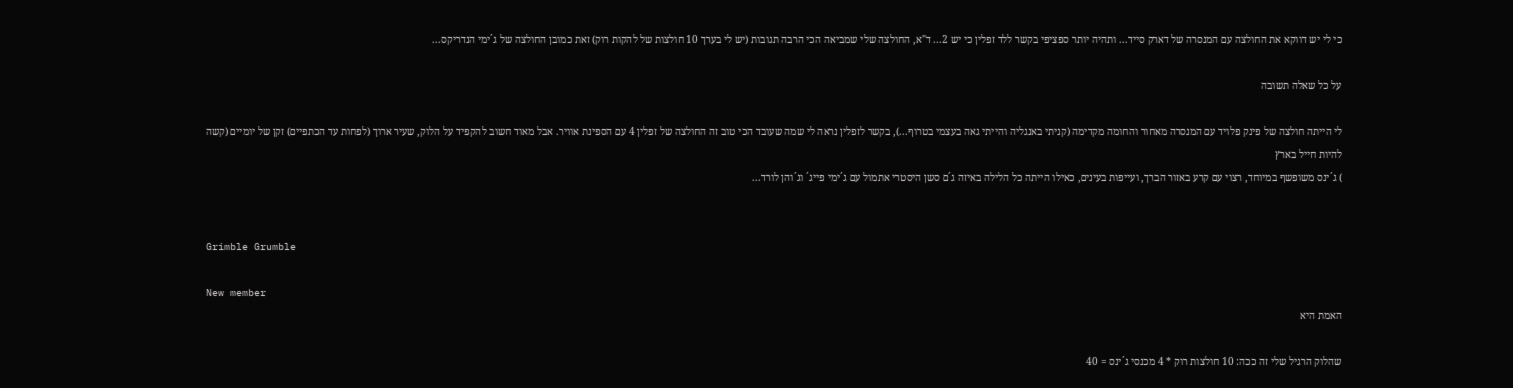כי לי יש דווקא את החולצה עם המנסרה של דארק סייד... ותהיה יותר ספציפי בקשר ללד זפלין כי יש 2... ד"א, החולצה שלי שמביאה הכי הרבה תגובות (יש לי בערך 10 חולצות של להקות רוק) זאת כמובן החולצה של ג´ימי הנדריקס...

על כל שאלה תשובה

לי הייתה חולצה של פינק פלויד עם המנסרה מאחור והחומה מקדימה (קניתי באנגליה והייתי גאה בעצמי בטרוף...), בקשר לזפלין נראה לי שמה שעובד הכי טוב זה החולצה של זפלין 4 עם הספינת אוויר. אבל מאוד חשוב להקפיד על הלוק, שעיר ארוך (לפחות עד הכתפיים) זקן של יומיים (קשה להיות חייל בארץ
) ג´ינס משופשף במיוחד, רצוי עם קרע באזור הברך, ועייפות בעינים, כאילו הייתה כל הלילה באיזה ג´ם סשן היסטרי אתמול עם ג´ימי פייג´ וג´והן לורד...


Grimble Grumble

New member
האמת היא

שהלוק הרגיל שלי זה ככה: 10 חולצות רוק * 4 מכנסי ג´ינס = 40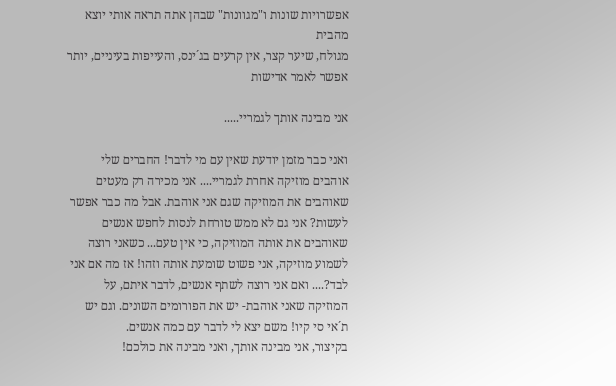אפשרויות שונות ו"מגוונות" שבהן אתה תראה אותי יוצא מהבית
מגולח, שיער קצר, אין קרעים בג´ינס, והעייפות בעיניים, יותר אפשר לאמר אדישות

אני מבינה אותך לגמריי.....

ואני כבר מזמן יודעת שאין עם מי לדבר! החברים שלי אוהבים מוזיקה אחרת לגמריי.... אני מכירה רק מעטים שאוהבים את המוזיקה שגם אני אוהבת. אבל מה כבר אפשר לעשות? אני גם לא ממש טורחת לנסות לחפש אנשים שאוהבים את אותה המוזיקה, כי אין טעם... כשאני רוצה לשמוע מוזיקה, אני פשוט שומעת אותה וזהו! אז מה אם אני לבד?.... ואם אני רוצה לשתף אנשים, לדבר איתם, על המוזיקה שאני אוהבת- יש את הפורומים השונים. וגם יש ת´אי סי קיו! משם יצא לי לדבר עם כמה אנשים.
בקיצור, אני מבינה אותך, ואני מבינה את כולכם!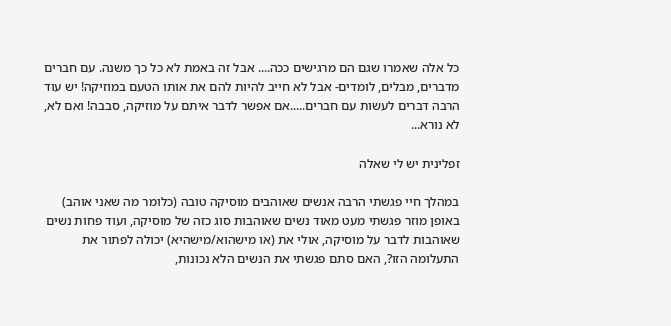כל אלה שאמרו שגם הם מרגישים ככה.... אבל זה באמת לא כל כך משנה. עם חברים מדברים, מבלים, לומדים- אבל לא חייב להיות להם את אותו הטעם במוזיקה! יש עוד הרבה דברים לעשות עם חברים.....אם אפשר לדבר איתם על מוזיקה, סבבה! ואם לא, לא נורא...

זפלינית יש לי שאלה

במהלך חיי פגשתי הרבה אנשים שאוהבים מוסיקה טובה (כלומר מה שאני אוהב) באופן מוזר פגשתי מעט מאוד נשים שאוהבות סוג כזה של מוסיקה, ועוד פחות נשים שאוהבות לדבר על מוסיקה, אולי את (או מישהוא/מישהיא) יכולה לפתור את התעלומה הזו?, האם סתם פגשתי את הנשים הלא נכונות,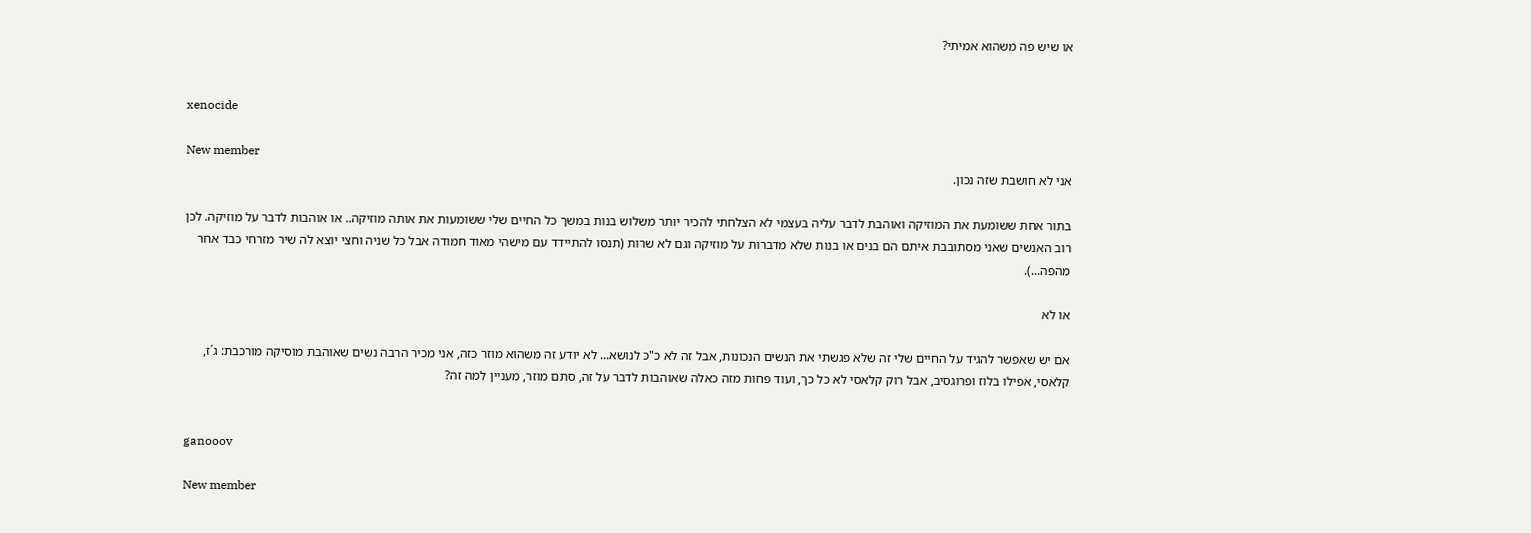או שיש פה משהוא אמיתי?


xenocide

New member
אני לא חושבת שזה נכון.

בתור אחת ששומעת את המוזיקה ואוהבת לדבר עליה בעצמי לא הצלחתי להכיר יותר משלוש בנות במשך כל החיים שלי ששומעות את אותה מוזיקה.. או אוהבות לדבר על מוזיקה. לכן רוב האנשים שאני מסתובבת איתם הם בנים או בנות שלא מדברות על מוזיקה וגם לא שרות (תנסו להתיידד עם מישהי מאוד חמודה אבל כל שניה וחצי יוצא לה שיר מזרחי כבד אחר מהפה...).

או לא

אם יש שאפשר להגיד על החיים שלי זה שלא פגשתי את הנשים הנכונות, אבל זה לא כ"כ לנושא... לא יודע זה משהוא מוזר כזה, אני מכיר הרבה נשים שאוהבת מוסיקה מורכבת: ג´ז, קלאסי, אפילו בלוז ופרוגסיב, אבל רוק קלאסי לא כל כך, ועוד פחות מזה כאלה שאוהבות לדבר על זה, סתם מוזר, מעניין למה זה?


ganooov

New member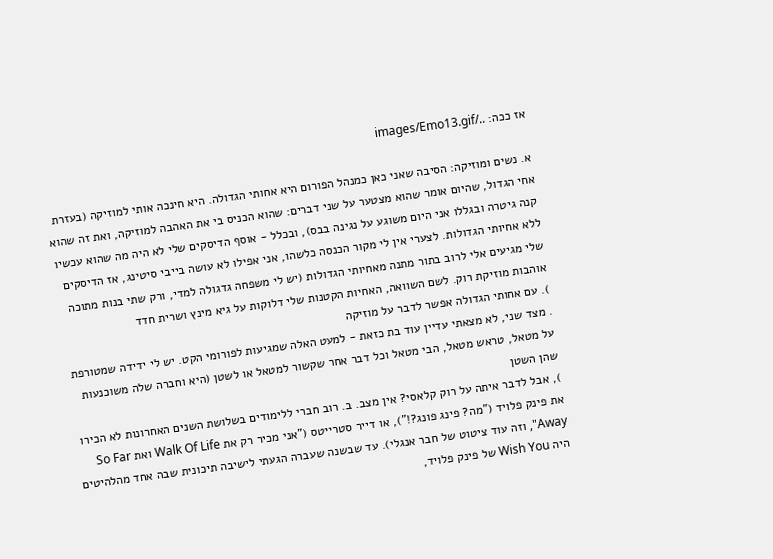אז ככה: ../images/Emo13.gif

א. נשים ומוזיקה: הסיבה שאני כאן כמנהל הפורום היא אחותי הגדולה. היא חינכה אותי למוזיקה (בעזרת אחי הגדול, שהיום אומר שהוא מצטער על שני דברים: שהוא הכניס בי את האהבה למוזיקה, ואת זה שהוא קנה גיטרה ובגללו אני היום משוגע על נגינה בבס), ובכלל - אוסף הדיסקים שלי לא היה מה שהוא עכשיו ללא אחיותי הגדולות. לצערי אין לי מקור הכנסה כלשהו, אני אפילו לא עושה בייבי סיטינג, אז הדיסקים שלי מגיעים אלי לרוב בתור מתנה מאחיותי הגדולות (יש לי משפחה גדגולה למדי, ורק שתי בנות מתוכה אוהבות מוזיקת רוק. לשם השוואה, האחיות הקטנות שלי דלוקות על גיא מינץ ושרית חדד
). עם אחותי הגדולה אפשר לדבר על מוזיקה
. מצד שני, לא מצאתי עדיין עוד בת כזאת - למעט האלה שמגיעות לפורומי הקט. יש לי ידידה שמטורפת על מטאל, טראש מטאל, הבי מטאל וכל דבר אחר שקשור למטאל או לשטן (היא וחברה שלה משוכנעות שהן השטן
), אבל לדבר איתה על רוק קלאסי? אין מצב. ב. רוב חברי ללימודים בשלושת השנים האחרונות לא הכירו את פינק פלויד ("מה? פינג פונג?!"), או דייר סטרייטס ("אני מכיר רק את Walk Of Life ואת So Far Away", וזה עוד ציטוט של חבר אנגלי). עד שבשנה שעברה הגעתי לישיבה תיכונית שבה אחד מהלהיטים היה Wish You של פינק פלויד,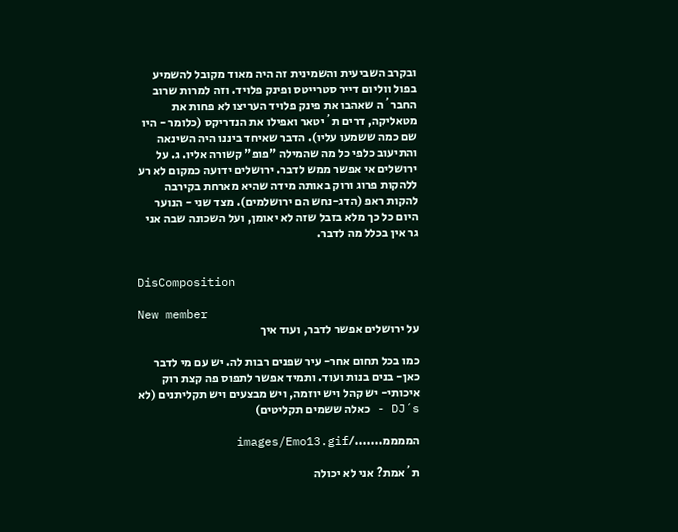ובקרב השביעית והשמינית זה היה מאוד מקובל להשמיע בפול ווליום דייר סטרייטס ופינק פלויד. וזה למרות שרוב החבר´ה שאהבו את פינק פלויד העריצו לא פחות את מטאליקה, דרים ת´יטאר ואפילו את הנדריקס (כלומר - היו שם כמה ששמעו עליו). הדבר שאיחד ביננו היה השינאה והתיעוב כלפי כל מה שהמילה "פופ" קשורה אליו. ג. על ירושלים אי אפשר ממש לדבר. ירושלים ידועה כמקום לא רע ללהקות פרוג ורוק באותה מידה שהיא מארחת בקירבה להקות ראפ (הדג-נחש הם ירושלמים). מצד שני - הנוער היום כל כך מלא בזבל שזה לא יאומן, ועל השכונה שבה אני גר אין בכלל מה לדבר.


DisComposition

New member
על ירושלים אפשר לדבר, ועוד איך

כמו בכל תחום אחר- עיר שפנים רבות לה. יש עם מי לדבר כאן- בנים בנות ועוד. ותמיד אפשר לתפוס פה קצת רוק איכותי- יש קהל ויש יוזמה, ויש מבצעים ויש תקליתנים (לא DJ´s - כאלה ששמים תקליטים)

הממממ......./images/Emo13.gif

ת´אמת? אני לא יכולה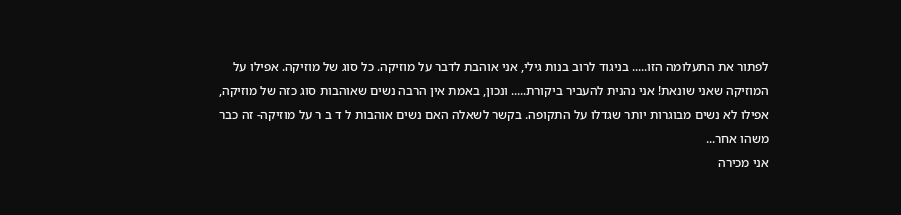לפתור את התעלומה הזו..... בניגוד לרוב בנות גילי, אני אוהבת לדבר על מוזיקה. כל סוג של מוזיקה. אפילו על המוזיקה שאני שונאת! אני נהנית להעביר ביקורת..... ונכון, באמת אין הרבה נשים שאוהבות סוג כזה של מוזיקה, אפילו לא נשים מבוגרות יותר שגדלו על התקופה. בקשר לשאלה האם נשים אוהבות ל ד ב ר על מוזיקה- זה כבר משהו אחר...
אני מכירה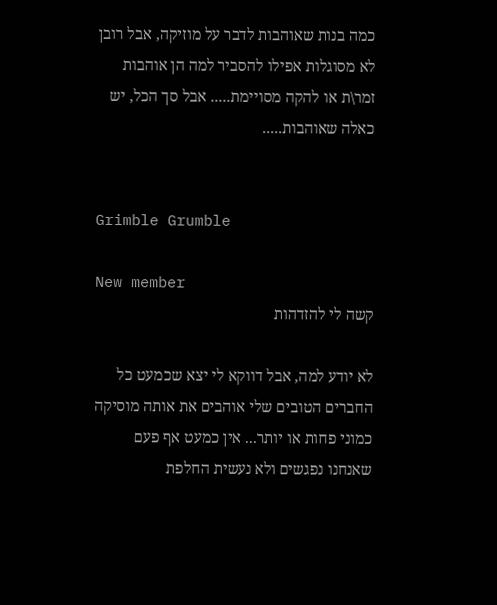כמה בנות שאוהבות לדבר על מוזיקה, אבל רובן לא מסוגלות אפילו להסביר למה הן אוהבות זמר\ת או להקה מסויימת..... אבל סך הכל, יש כאלה שאוהבות.....


Grimble Grumble

New member
קשה לי להזדהות

לא יודע למה, אבל דווקא לי יצא שכמעט כל החברים הטובים שלי אוהבים את אותה מוסיקה כמוני פחות או יותר... אין כמעט אף פעם שאנחנו נפגשים ולא נעשית החלפת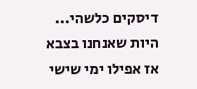דיסקים כלשהי... היות שאנחנו בצבא אז אפילו ימי שישי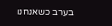בערב כשאנחנו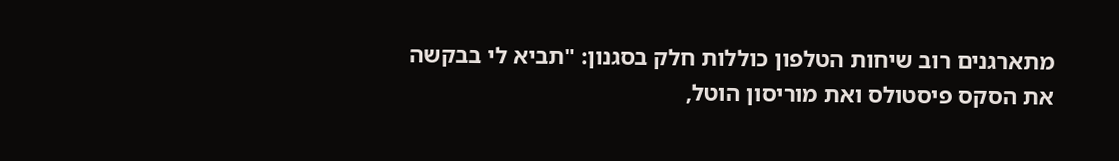מתארגנים רוב שיחות הטלפון כוללות חלק בסגנון: "תביא לי בבקשה את הסקס פיסטולס ואת מוריסון הוטל,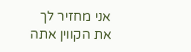אני מחזיר לך את הקווין אתה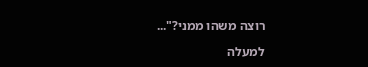רוצה משהו ממני?"...

למעלה